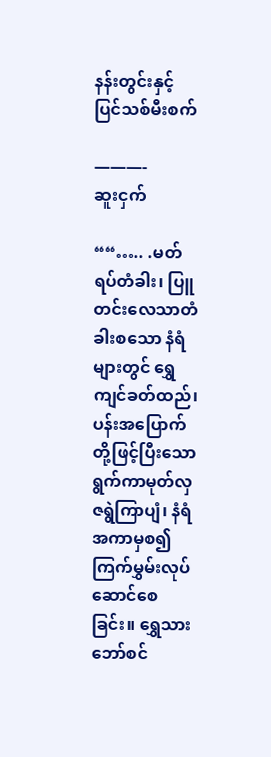နန်းတွင်းနှင့် ပြင်သစ်မီးစက်

———-
ဆူးငှက်

““….. .မတ်ရပ်တံခါး၊ ပြူတင်းလေသာတံခါးစသော နံရံများတွင် ရွှေကျင်ခတ်ထည်၊ ပန်းအပြောက်တို့ဖြင့်ပြီးသော ရွက်ကာမုတ်လှ ဇရွဲကြာပျံ၊ နံရံအကာမှစ၍ ကြက်မွှမ်းလုပ်ဆောင်စေခြင်း။ ရွှေသားဘော်စင်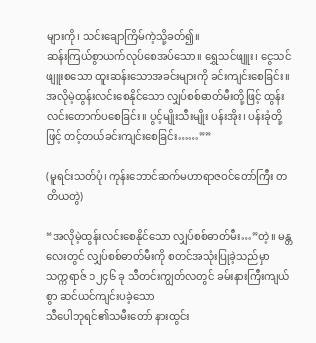များကို၊ သင်းချောကြိမ်ကဲ့သို့ခတ်၍။
ဆန်းကြယ်စွာယက်လုပ်စေအပ်သော။ ရွှေသင်ဖျူး၊ ငွေသင်ဖျူးစသော ထူးဆန်းသောအခင်းများကို ခင်းကျင်းစေခြင်း။ အလိုမဲ့ထွန်းလင်းစေနိုင်သော လျှပ်စစ်ဓာတ်မီးတို့ဖြင့် ထွန်းလင်းတောက်ပစေခြင်း။ ပွင့်မျိုးသီးမျိုး ပန်းအိုး၊ ပန်းခုံတို့ဖြင့် တင့်တယ်ခင်းကျင်းစေခြင်း……””

(မူရင်းသတ်ပုံ၊ ကုန်းဘောင်ဆက်မဟာရာဇဝင်တော်ကြီး တတိယတွဲ)

“အလိုမဲ့ထွန်းလင်းစေနိုင်သော လျှပ်စစ်ဓာတ်မီး…”တဲ့။ မန္တလေးတွင် လျှပ်စစ်ဓာတ်မီးကို စတင်အသုံးပြုခဲ့သည်မှာ သက္ကရာဇ် ၁၂၄၆ ခု သီတင်းကျွတ်လတွင် ခမ်းနားကြီးကျယ်စွာ ဆင်ယင်ကျင်းပခဲ့သော
သီပေါဘုရင်၏သမီးတော် နားထွင်း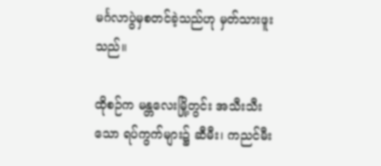မင်္ဂလာပွဲမှစတင်ခဲ့သည်ဟု မှတ်သားဖူးသည်။

ထိုစဉ်က မန္တလေးမြို့တွင်း အသီးသီးသော ရပ်ကွက်များ၌ ဆီမီး၊ ကညင်မီး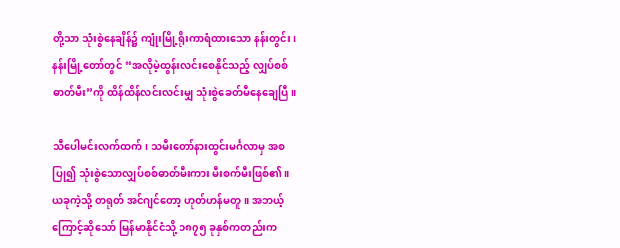တို့သာ သုံးစွဲနေချိန်၌ ကျုံးမြို့ရိုးကာရံထားသော နန်းတွင်း၊ နန်းမြို့တော်တွင် “အလိုမဲ့ထွန်းလင်းစေနိုင်သည့် လျှပ်စစ်ဓာတ်မီး”ကို ထိန်ထိန်လင်းလင်းမျှ သုံးစွဲခေတ်မီနေချေပြီ။

သီပေါမင်းလက်ထက်၊ သမီးတော်နားထွင်းမင်္ဂလာမှ အစပြု၍ သုံးစွဲသောလျှပ်စစ်ဓာတ်မီးကား မီးစက်မီးဖြစ်၏။ ယခုကဲ့သို့ တရုတ် အင်ဂျင်တော့ ဟုတ်ဟန်မတူ။ အဘယ့်ကြောင့်ဆိုသော် မြန်မာနိုင်ငံသို့ ၁၈၇၅ ခုနှစ်ကတည်းက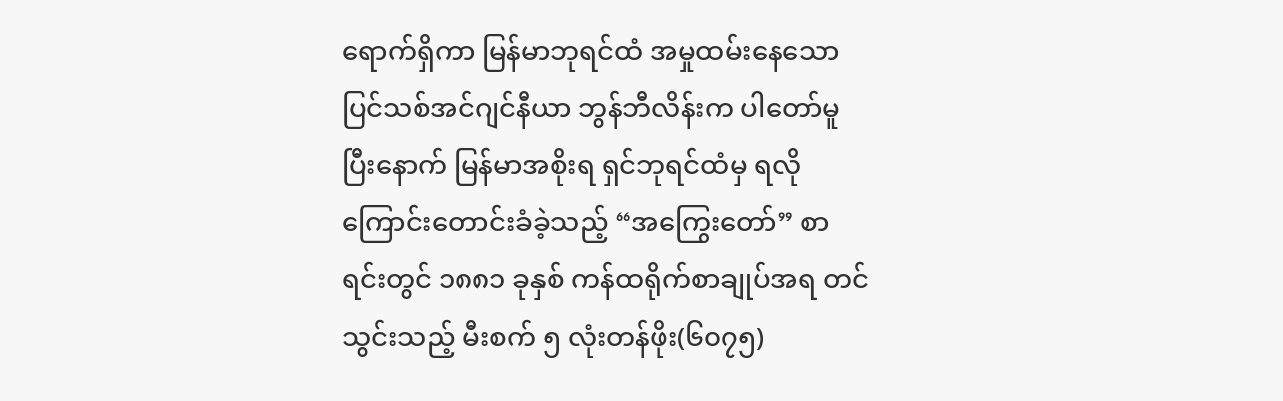ရောက်ရှိကာ မြန်မာဘုရင်ထံ အမှုထမ်းနေသော ပြင်သစ်အင်ဂျင်နီယာ ဘွန်ဘီလိန်းက ပါတော်မူပြီးနောက် မြန်မာအစိုးရ ရှင်ဘုရင်ထံမှ ရလိုကြောင်းတောင်းခံခဲ့သည့် “အကြွေးတော်” စာရင်းတွင် ၁၈၈၁ ခုနှစ် ကန်ထရိုက်စာချုပ်အရ တင်သွင်းသည့် မီးစက် ၅ လုံးတန်ဖိုး(၆၀၇၅)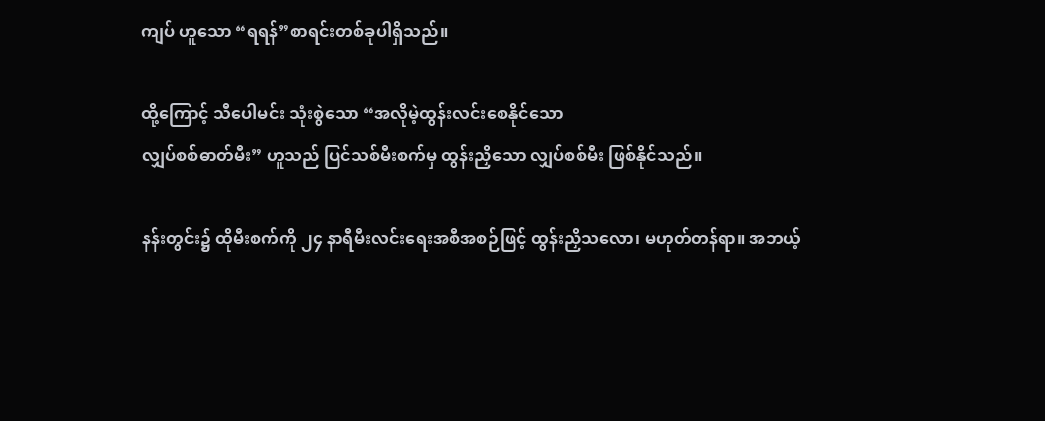ကျပ် ဟူသော “ရရန်”စာရင်းတစ်ခုပါရှိသည်။

ထို့ကြောင့် သီပေါမင်း သုံးစွဲသော “အလိုမဲ့ထွန်းလင်းစေနိုင်သော
လျှပ်စစ်ဓာတ်မီး” ဟူသည် ပြင်သစ်မီးစက်မှ ထွန်းညှိသော လျှပ်စစ်မီး ဖြစ်နိုင်သည်။

နန်းတွင်း၌ ထိုမီးစက်ကို ၂၄ နာရီမီးလင်းရေးအစီအစဉ်ဖြင့် ထွန်းညှိသလော၊ မဟုတ်တန်ရာ။ အဘယ့်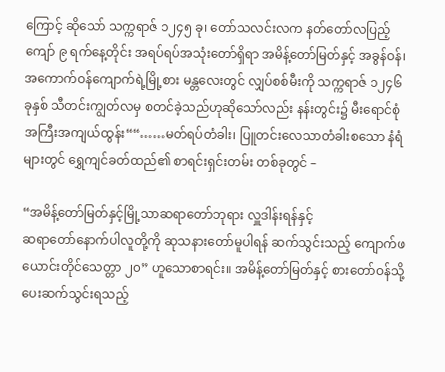ကြောင့် ဆိုသော် သက္ကရာဇ် ၁၂၄၅ ခု၊ တော်သလင်းလက နတ်တော်လပြည့်ကျော် ၉ ရက်နေ့တိုင်း အရပ်ရပ်အသုံးတော်ရှိရာ အမိန့်တော်မြတ်နှင့် အခွန်ဝန်၊ အကောက်ဝန်ကျောက်ရဲ့မြို့စား မန္တလေးတွင် လျှပ်စစ်မီးကို သက္ကရာဇ် ၁၂၄၆ ခုနှစ် သီတင်းကျွတ်လမှ စတင်ခဲ့သည်ဟုဆိုသော်လည်း နန်းတွင်း၌ မီးရောင်စုံ အကြီးအကျယ်ထွန်း““……မတ်ရပ်တံခါး၊ ပြူတင်းလေသာတံခါးစသော နံရံများတွင် ရွှေကျင်ခတ်ထည်၏ စာရင်းရှင်းတမ်း တစ်ခုတွင် –

“အမိန့်တော်မြတ်နှင့်မြို့သာဆရာတော်ဘုရား လှူဒါန်းရန်နှင့်
ဆရာတော်နောက်ပါလူတို့ကို ဆုသနားတော်မူပါရန် ဆက်သွင်းသည့် ကျောက်ဖယောင်းတိုင်သေတ္တာ ၂၀” ဟူသောစာရင်း။ အမိန့်တော်မြတ်နှင့် စားတော်ဝန်သို့ ပေးဆက်သွင်းရသည့်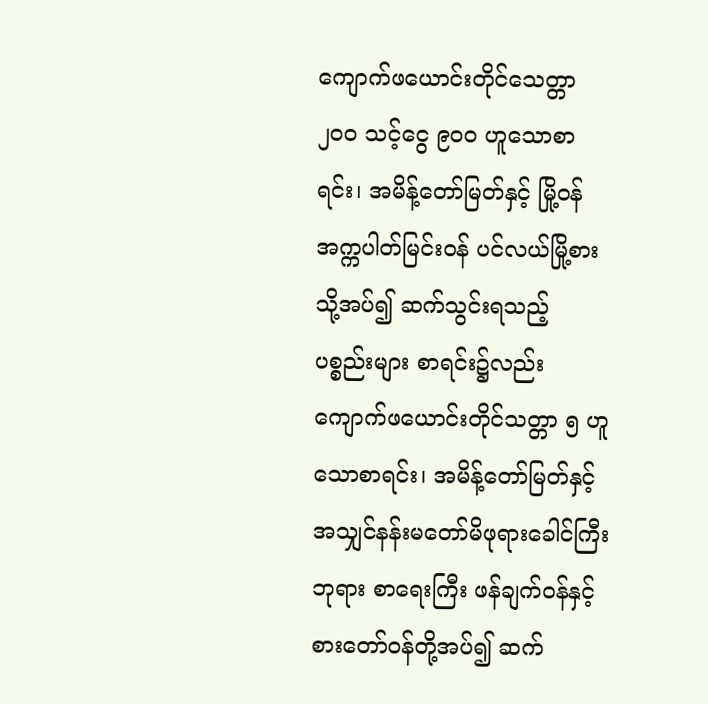ကျောက်ဖယောင်းတိုင်သေတ္တာ ၂၀၀ သင့်ငွေ ၉၀၀ ဟူသောစာရင်း၊ အမိန့်တော်မြတ်နှင့် မြို့ဝန် အက္ကပါတ်မြင်းဝန် ပင်လယ်မြို့စားသို့အပ်၍ ဆက်သွင်းရသည့် ပစ္စည်းများ စာရင်း၌လည်း ကျောက်ဖယောင်းတိုင်သတ္တာ ၅ ဟူသောစာရင်း၊ အမိန့်တော်မြတ်နှင့် အသျှင်နန်းမတော်မိဖုရားခေါင်ကြီးဘုရား စာရေးကြီး ဖန်ချက်ဝန်နှင့် စားတော်ဝန်တို့အပ်၍ ဆက်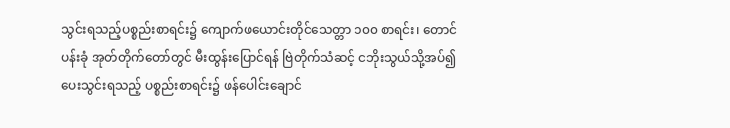သွင်းရသည့်ပစ္စည်းစာရင်း၌ ကျောက်ဖယောင်းတိုင်သေတ္တာ ၁၀၀ စာရင်း၊ တောင်ပန်းခုံ အုတ်တိုက်တော်တွင် မီးထွန်းပြောင်ရန် ဗြဲတိုက်သံဆင့် ငဘိုးသွယ်သို့အပ်၍ ပေးသွင်းရသည့် ပစ္စည်းစာရင်း၌ ဖန်ပေါင်းချောင်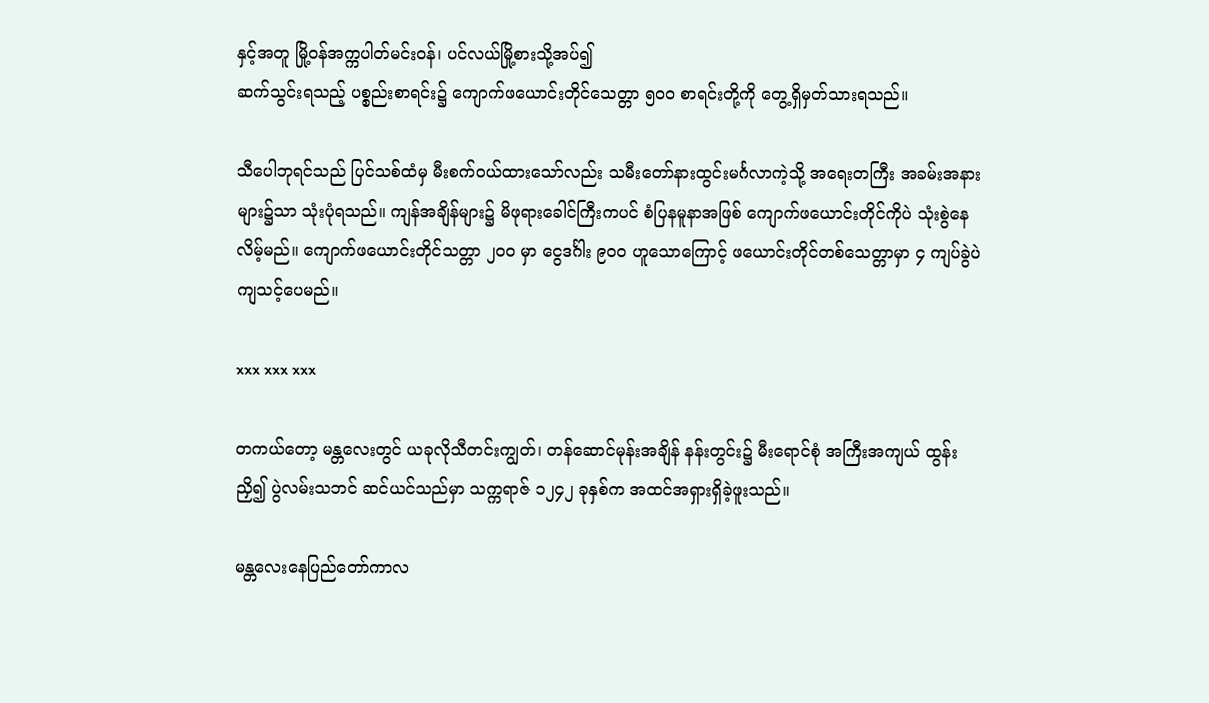နှင့်အတူ မြို့ဝန်အက္ကပါတ်မင်းဝန်၊ ပင်လယ်မြို့စားသို့အပ်၍
ဆက်သွင်းရသည့် ပစ္စည်းစာရင်း၌ ကျောက်ဖယောင်းတိုင်သေတ္တာ ၅၀၀ စာရင်းတို့ကို တွေ့ရှိမှတ်သားရသည်။

သီပေါဘုရင်သည် ပြင်သစ်ထံမှ မီးစက်ဝယ်ထားသော်လည်း သမီးတော်နားထွင်းမင်္ဂလာကဲ့သို့ အရေးတကြီး အခမ်းအနားများ၌သာ သုံးပုံရသည်။ ကျန်အချိန်များ၌ မိဖုရားခေါင်ကြီးကပင် စံပြနမူနာအဖြစ် ကျောက်ဖယောင်းတိုင်ကိုပဲ သုံးစွဲနေလိမ့်မည်။ ကျောက်ဖယောင်းတိုင်သတ္တာ ၂၀၀ မှာ ငွေဒင်္ဂါး ၉၀၀ ဟူသောကြောင့် ဖယောင်းတိုင်တစ်သေတ္တာမှာ ၄ ကျပ်ခွဲပဲကျသင့်ပေမည်။

xxx xxx xxx

တကယ်တော့ မန္တလေးတွင် ယခုလိုသီတင်းကျွတ်၊ တန်ဆောင်မုန်းအချိန် နန်းတွင်း၌ မီးရောင်စုံ အကြီးအကျယ် ထွန်းညှိ၍ ပွဲလမ်းသဘင် ဆင်ယင်သည်မှာ သက္ကရာဇ် ၁၂၄၂ ခုနှစ်က အထင်အရှားရှိခဲ့ဖူးသည်။

မန္တလေးနေပြည်တော်ကာလ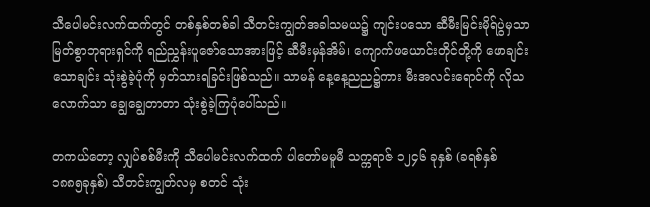သီပေါမင်းလက်ထက်တွင် တစ်နှစ်တစ်ခါ သီတင်းကျွတ်အခါသမယ၌ ကျင်းပသော ဆီမီးမြင်းမိုရ်ပွဲမှသာ မြတ်စွာဘုရားရှင်ကို ရည်ညွှန်းပူဇော်သောအားဖြင့် ဆီမီးမှန်အိမ်၊ ကျောက်ဖယောင်းတိုင်တို့ကို ဖောချင်းသောချင်း သုံးစွဲခဲ့ပုံကို မှတ်သားရခြင်းဖြစ်သည်။ သာမန် နေ့နေ့ညည၌ကား မီးအလင်းရောင်ကို လိုသလောက်သာ ချွေချွေတာတာ သုံးစွဲခဲ့ကြပုံပေါ်သည်။

တကယ်တော့ လျှပ်စစ်မီးကို သီပေါမင်းလက်ထက် ပါတော်မမူမီ သက္ကရာဇ် ၁၂၄၆ ခုနှစ် (ခရစ်နှစ် ၁၈၈၅ခုနှစ်) သီတင်းကျွတ်လမှ စတင် သုံး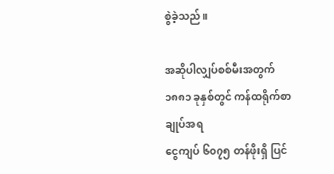စွဲခဲ့သည်။

အဆိုပါလျှပ်စစ်မီးအတွက် ၁၈၈၁ ခုနှစ်တွင် ကန်ထရိုက်စာချုပ်အရ
ငွေကျပ် ၆၀၇၅ တန်ဖိုးရှိ ပြင်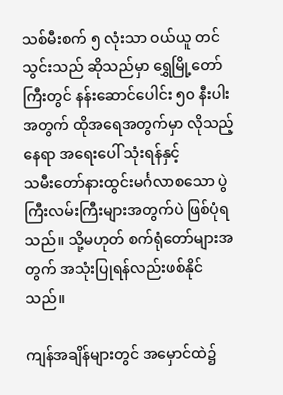သစ်မီးစက် ၅ လုံးသာ ဝယ်ယူ တင်သွင်းသည် ဆိုသည်မှာ ရွှေမြို့တော်ကြီးတွင် နန်းဆောင်ပေါင်း ၅၀ နီးပါးအတွက် ထိုအရေအတွက်မှာ လိုသည့်နေရာ အရေးပေါ် သုံးရန်နှင့်
သမီးတော်နားထွင်းမင်္ဂလာစသော ပွဲကြီးလမ်းကြီးများအတွက်ပဲ ဖြစ်ပုံရသည်။ သို့မဟုတ် စက်ရုံတော်များအတွက် အသုံးပြုရန်လည်းဖစ်နိုင်သည်။

ကျန်အချိန်များတွင် အမှောင်ထဲ၌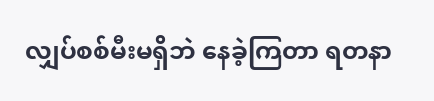လျှပ်စစ်မီးမရှိဘဲ နေခဲ့ကြတာ ရတနာ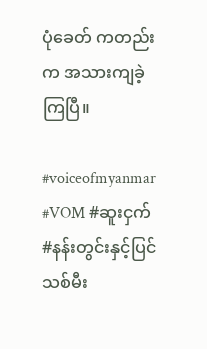ပုံခေတ် ကတည်းက အသားကျခဲ့ကြပြီ။

#voiceofmyanmar #VOM #ဆူးငှက် #နန်းတွင်းနှင့်ပြင်သစ်မီး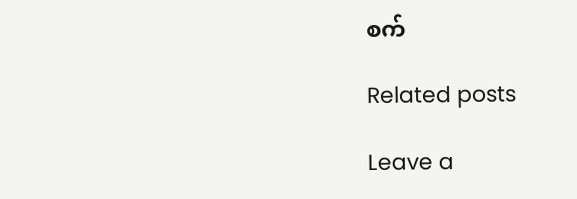စက်

Related posts

Leave a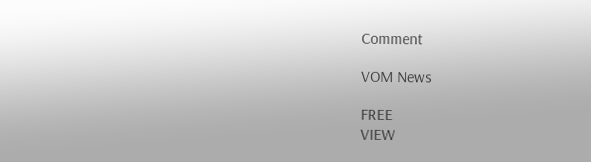Comment

VOM News

FREE
VIEW